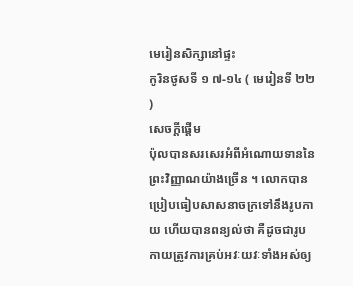មេរៀនសិក្សានៅផ្ទះ
កូរិនថូសទី ១ ៧-១៤ ( មេរៀនទី ២២ )
សេចក្តីផ្ដើម
ប៉ុលបានសរសេរអំពីអំណោយទាននៃព្រះវិញ្ញាណយ៉ាងច្រើន ។ លោកបានប្រៀបធៀបសាសនាចក្រទៅនឹងរូបកាយ ហើយបានពន្យល់ថា គឺដូចជារូបកាយត្រូវការគ្រប់អវៈយវៈទាំងអស់ឲ្យ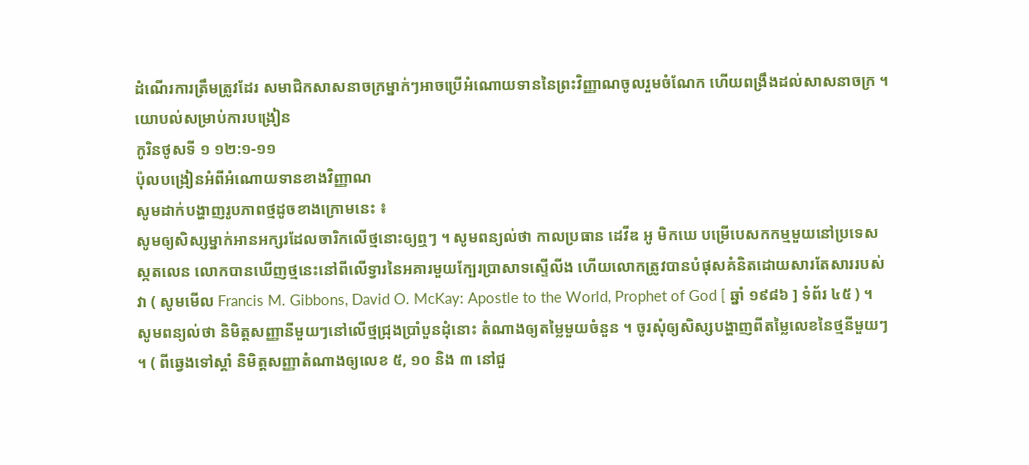ដំណើរការត្រឹមត្រូវដែរ សមាជិកសាសនាចក្រម្នាក់ៗអាចប្រើអំណោយទាននៃព្រះវិញ្ញាណចូលរួមចំណែក ហើយពង្រឹងដល់សាសនាចក្រ ។
យោបល់សម្រាប់ការបង្រៀន
កូរិនថូសទី ១ ១២:១-១១
ប៉ុលបង្រៀនអំពីអំណោយទានខាងវិញ្ញាណ
សូមដាក់បង្ហាញរូបភាពថ្មដូចខាងក្រោមនេះ ៖
សូមឲ្យសិស្សម្នាក់អានអក្សរដែលចារិកលើថ្មនោះឲ្យឮៗ ។ សូមពន្យល់ថា កាលប្រធាន ដេវីឌ អូ មិកឃេ បម្រើបេសកកម្មមួយនៅប្រទេសស្កតលេន លោកបានឃើញថ្មនេះនៅពីលើទ្វារនៃអគារមួយក្បែរប្រាសាទស្ទើលីង ហើយលោកត្រូវបានបំផុសគំនិតដោយសារតែសាររបស់វា ( សូមមើល Francis M. Gibbons, David O. McKay: Apostle to the World, Prophet of God [ ឆ្នាំ ១៩៨៦ ] ទំព័រ ៤៥ ) ។
សូមពន្យល់ថា និមិត្តសញ្ញានីមួយៗនៅលើថ្មជ្រុងប្រាំបួនដុំនោះ តំណាងឲ្យតម្លៃមួយចំនួន ។ ចូរសុំឲ្យសិស្សបង្ហាញពីតម្លៃលេខនៃថ្មនីមួយៗ ។ ( ពីឆ្វេងទៅស្ដាំ និមិត្តសញ្ញាតំណាងឲ្យលេខ ៥, ១០ និង ៣ នៅជួ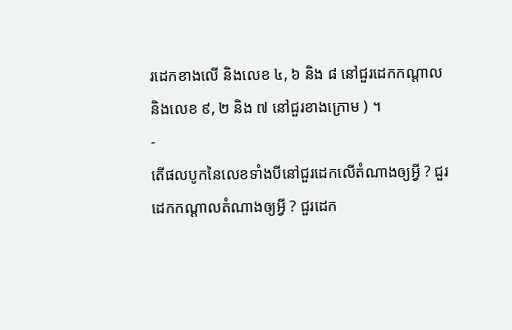រដេកខាងលើ និងលេខ ៤, ៦ និង ៨ នៅជួរដេកកណ្ដាល និងលេខ ៩, ២ និង ៧ នៅជួរខាងក្រោម ) ។
-
តើផលបូកនៃលេខទាំងបីនៅជួរដេកលើតំណាងឲ្យអ្វី ? ជួរដេកកណ្ដាលតំណាងឲ្យអ្វី ? ជួរដេក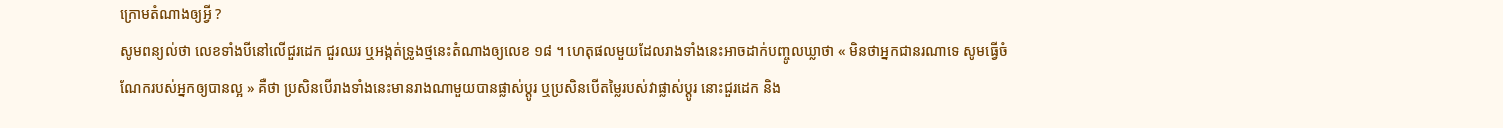ក្រោមតំណាងឲ្យអ្វី ?
សូមពន្យល់ថា លេខទាំងបីនៅលើជួរដេក ជួរឈរ ឬអង្កត់ទ្រូងថ្មនេះតំណាងឲ្យលេខ ១៨ ។ ហេតុផលមួយដែលរាងទាំងនេះអាចដាក់បញ្ចូលឃ្លាថា « មិនថាអ្នកជានរណាទេ សូមធ្វើចំណែករបស់អ្នកឲ្យបានល្អ » គឺថា ប្រសិនបើរាងទាំងនេះមានរាងណាមួយបានផ្លាស់ប្ដូរ ឬប្រសិនបើតម្លៃរបស់វាផ្លាស់ប្ដូរ នោះជួរដេក និង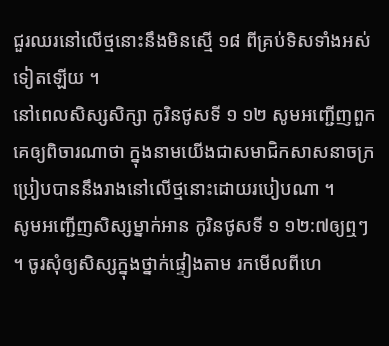ជួរឈរនៅលើថ្មនោះនឹងមិនស្មើ ១៨ ពីគ្រប់ទិសទាំងអស់ទៀតឡើយ ។
នៅពេលសិស្សសិក្សា កូរិនថូសទី ១ ១២ សូមអញ្ជើញពួកគេឲ្យពិចារណាថា ក្នុងនាមយើងជាសមាជិកសាសនាចក្រប្រៀបបាននឹងរាងនៅលើថ្មនោះដោយរបៀបណា ។
សូមអញ្ជើញសិស្សម្នាក់អាន កូរិនថូសទី ១ ១២:៧ឲ្យឮៗ ។ ចូរសុំឲ្យសិស្សក្នុងថ្នាក់ផ្ទៀងតាម រកមើលពីហេ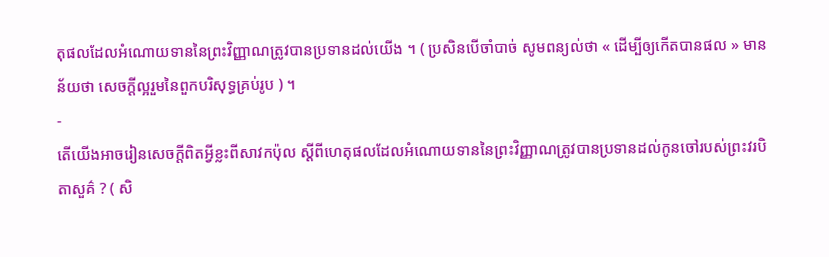តុផលដែលអំណោយទាននៃព្រះវិញ្ញាណត្រូវបានប្រទានដល់យើង ។ ( ប្រសិនបើចាំបាច់ សូមពន្យល់ថា « ដើម្បីឲ្យកើតបានផល » មានន័យថា សេចក្ដីល្អរួមនៃពួកបរិសុទ្ធគ្រប់រូប ) ។
-
តើយើងអាចរៀនសេចក្ដីពិតអ្វីខ្លះពីសាវកប៉ុល ស្ដីពីហេតុផលដែលអំណោយទាននៃព្រះវិញ្ញាណត្រូវបានប្រទានដល់កូនចៅរបស់ព្រះវរបិតាសួគ៌ ? ( សិ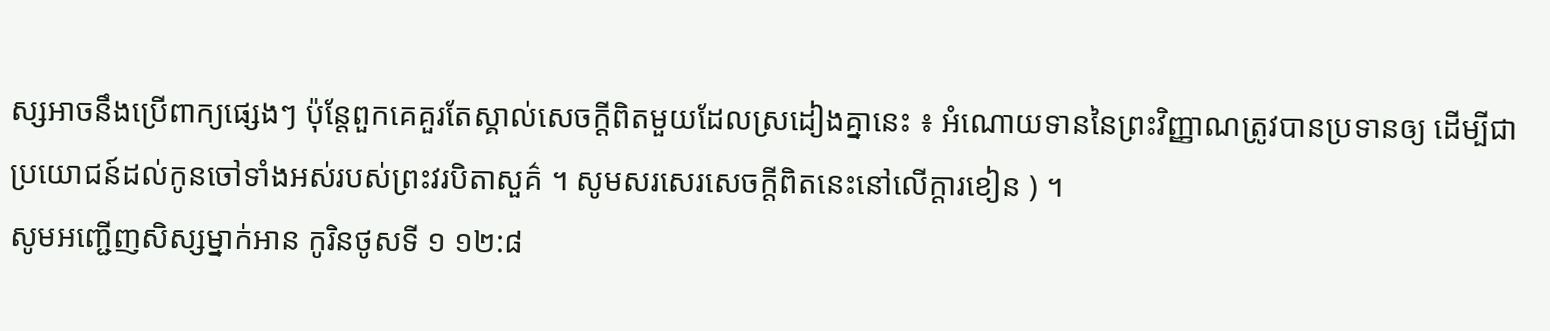ស្សអាចនឹងប្រើពាក្យផ្សេងៗ ប៉ុន្តែពួកគេគួរតែស្គាល់សេចក្ដីពិតមួយដែលស្រដៀងគ្នានេះ ៖ អំណោយទាននៃព្រះវិញ្ញាណត្រូវបានប្រទានឲ្យ ដើម្បីជាប្រយោជន៍ដល់កូនចៅទាំងអស់របស់ព្រះវរបិតាសួគ៌ ។ សូមសរសេរសេចក្ដីពិតនេះនៅលើក្ដារខៀន ) ។
សូមអញ្ជើញសិស្សម្នាក់អាន កូរិនថូសទី ១ ១២:៨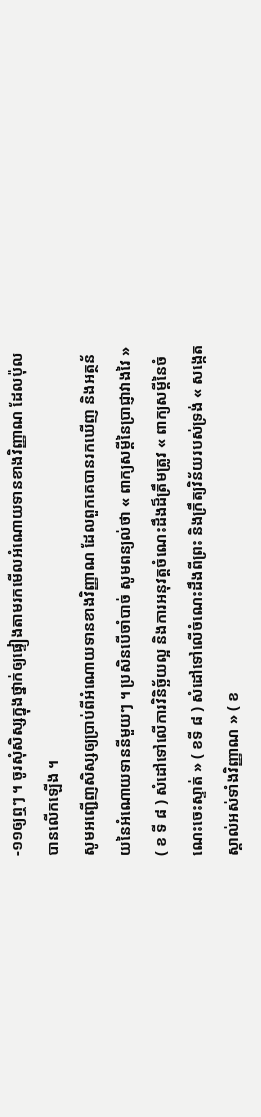-១១ឲ្យឮៗ ។ ចូរសុំសិស្សក្នុងថ្នាក់ឲ្យផ្ទៀងតាមរកមើលអំណោយទានខាងវិញ្ញាណ ដែលប៉ុលបានលើកឡើង ។
សូមអញ្ជើញសិស្សឲ្យប្រាប់ពីអំណោយទានខាងវិញ្ញាណ ដែលពួកគេបានរកឃើញ និងអត្ថន័យនៃអំណោយទាននីមួយៗ ។ ប្រសិនបើចាំបាច់ សូមពន្យល់ថា « ពាក្យសម្ដីនៃប្រាជ្ញាវាងវៃ » ( ខ ទី ៨ ) សំដៅទៅលើការវិនិច្ឆ័យល្អ និងការអនុវត្តចំណេះដឹងដ៏ត្រឹមត្រូវ « ពាក្យសម្ដីនៃចំណេះចេះស្ទាត់ » ( ខទី ៨ ) សំដៅទៅលើចំណេះដឹងពីព្រះ និងក្រឹត្យវិន័យរបស់ទ្រង់ « សង្កេតស្គាល់អស់ទាំងវិញ្ញាណ » ( ខ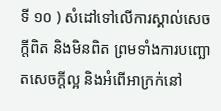ទី ១០ ) សំដៅទៅលើការស្គាល់សេចក្ដីពិត និងមិនពិត ព្រមទាំងការបញ្ឆោតសេចក្ដីល្អ និងអំពើអាក្រក់នៅ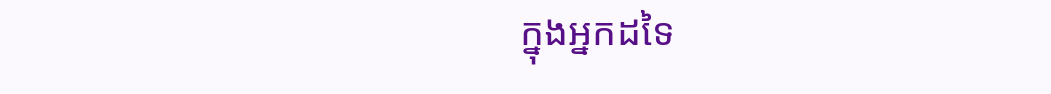ក្នុងអ្នកដទៃ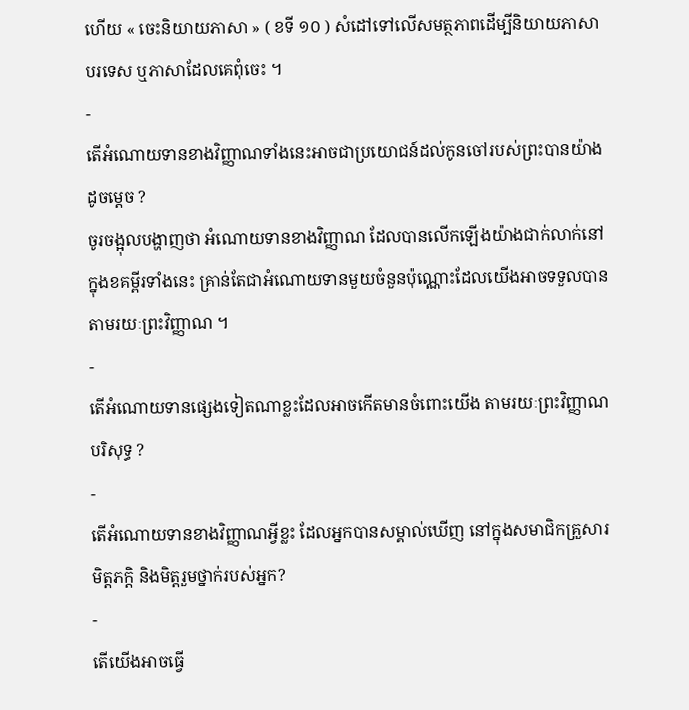ហើយ « ចេះនិយាយភាសា » ( ខទី ១០ ) សំដៅទៅលើសមត្ថភាពដើម្បីនិយាយភាសាបរទេស ឬភាសាដែលគេពុំចេះ ។
-
តើអំណោយទានខាងវិញ្ញាណទាំងនេះអាចជាប្រយោជន៍ដល់កូនចៅរបស់ព្រះបានយ៉ាងដូចម្ដេច ?
ចូរចង្អុលបង្ហាញថា អំណោយទានខាងវិញ្ញាណ ដែលបានលើកឡើងយ៉ាងជាក់លាក់នៅក្នុងខគម្ពីរទាំងនេះ គ្រាន់តែជាអំណោយទានមួយចំនួនប៉ុណ្ណោះដែលយើងអាចទទួលបានតាមរយៈព្រះវិញ្ញាណ ។
-
តើអំណោយទានផ្សេងទៀតណាខ្លះដែលអាចកើតមានចំពោះយើង តាមរយៈព្រះវិញ្ញាណបរិសុទ្ធ ?
-
តើអំណោយទានខាងវិញ្ញាណអ្វីខ្លះ ដែលអ្នកបានសម្គាល់ឃើញ នៅក្នុងសមាជិកគ្រួសារ មិត្តភក្ដិ និងមិត្តរួមថ្នាក់របស់អ្នក?
-
តើយើងអាចធ្វើ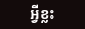អ្វីខ្លះ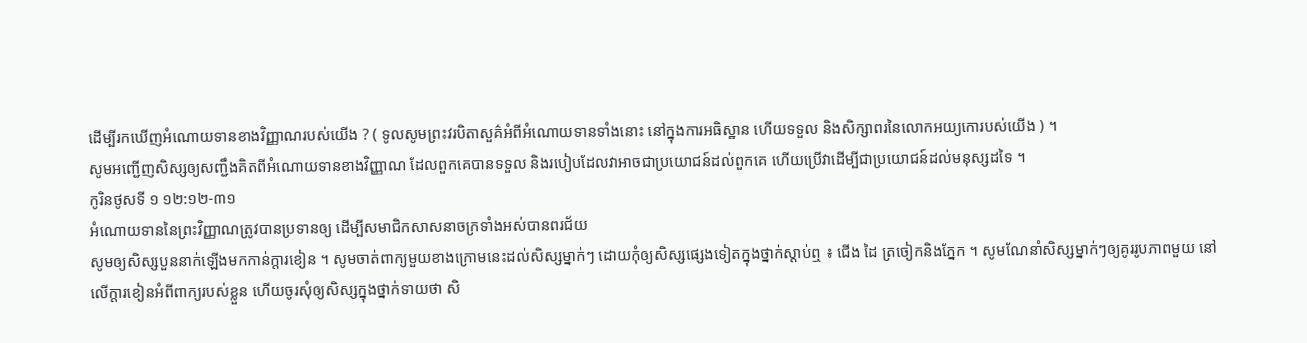ដើម្បីរកឃើញអំណោយទានខាងវិញ្ញាណរបស់យើង ? ( ទូលសូមព្រះវរបិតាសួគ៌អំពីអំណោយទានទាំងនោះ នៅក្នុងការអធិស្ឋាន ហើយទទួល និងសិក្សាពរនៃលោកអយ្យកោរបស់យើង ) ។
សូមអញ្ជើញសិស្សឲ្យសញ្ជឹងគិតពីអំណោយទានខាងវិញ្ញាណ ដែលពួកគេបានទទួល និងរបៀបដែលវាអាចជាប្រយោជន៍ដល់ពួកគេ ហើយប្រើវាដើម្បីជាប្រយោជន៍ដល់មនុស្សដទៃ ។
កូរិនថូសទី ១ ១២:១២-៣១
អំណោយទាននៃព្រះវិញ្ញាណត្រូវបានប្រទានឲ្យ ដើម្បីសមាជិកសាសនាចក្រទាំងអស់បានពរជ័យ
សូមឲ្យសិស្សបួននាក់ឡើងមកកាន់ក្ដារខៀន ។ សូមចាត់ពាក្យមួយខាងក្រោមនេះដល់សិស្សម្នាក់ៗ ដោយកុំឲ្យសិស្សផ្សេងទៀតក្នុងថ្នាក់ស្ដាប់ឮ ៖ ជើង ដៃ ត្រចៀកនិងភ្នែក ។ សូមណែនាំសិស្សម្នាក់ៗឲ្យគូររូបភាពមួយ នៅលើក្ដារខៀនអំពីពាក្យរបស់ខ្លួន ហើយចូរសុំឲ្យសិស្សក្នុងថ្នាក់ទាយថា សិ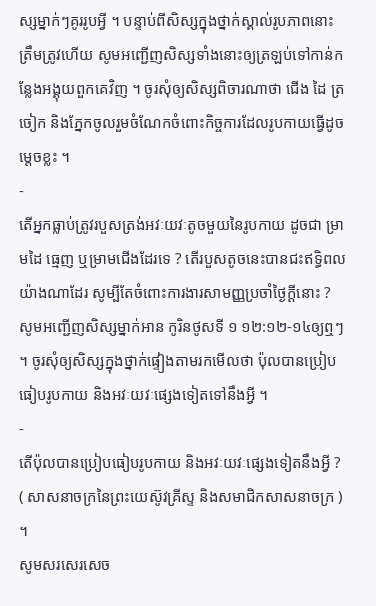ស្សម្នាក់ៗគូររូបអ្វី ។ បន្ទាប់ពីសិស្សក្នុងថ្នាក់ស្គាល់រូបភាពនោះត្រឹមត្រូវហើយ សូមអញ្ជើញសិស្សទាំងនោះឲ្យត្រឡប់ទៅកាន់កន្លែងអង្គុយពួកគេវិញ ។ ចូរសុំឲ្យសិស្សពិចារណាថា ជើង ដៃ ត្រចៀក និងភ្នែកចូលរួមចំណែកចំពោះកិច្ចការដែលរូបកាយធ្វើដូចម្ដេចខ្លះ ។
-
តើអ្នកធ្លាប់ត្រូវរបួសត្រង់អវៈយវៈតូចមួយនៃរូបកាយ ដូចជា ម្រាមដៃ ធ្មេញ ឬម្រាមជើងដែរទេ ? តើរបួសតូចនេះបានជះឥទ្ធិពលយ៉ាងណាដែរ សូម្បីតែចំពោះការងារសាមញ្ញប្រចាំថ្ងៃក្ដីនោះ ?
សូមអញ្ជើញសិស្សម្នាក់អាន កូរិនថូសទី ១ ១២:១២-១៤ឲ្យឮៗ ។ ចូរសុំឲ្យសិស្សក្នុងថ្នាក់ផ្ទៀងតាមរកមើលថា ប៉ុលបានប្រៀបធៀបរូបកាយ និងអវៈយវៈផ្សេងទៀតទៅនឹងអ្វី ។
-
តើប៉ុលបានប្រៀបធៀបរូបកាយ និងអវៈយវៈផ្សេងទៀតនឹងអ្វី ? ( សាសនាចក្រនៃព្រះយេស៊ូវគ្រីស្ទ និងសមាជិកសាសនាចក្រ ) ។
សូមសរសេរសេច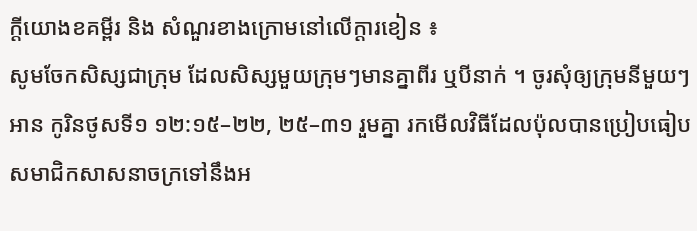ក្ដីយោងខគម្ពីរ និង សំណួរខាងក្រោមនៅលើក្ដារខៀន ៖
សូមចែកសិស្សជាក្រុម ដែលសិស្សមួយក្រុមៗមានគ្នាពីរ ឬបីនាក់ ។ ចូរសុំឲ្យក្រុមនីមួយៗអាន កូរិនថូសទី១ ១២:១៥–២២, ២៥–៣១ រួមគ្នា រកមើលវិធីដែលប៉ុលបានប្រៀបធៀបសមាជិកសាសនាចក្រទៅនឹងអ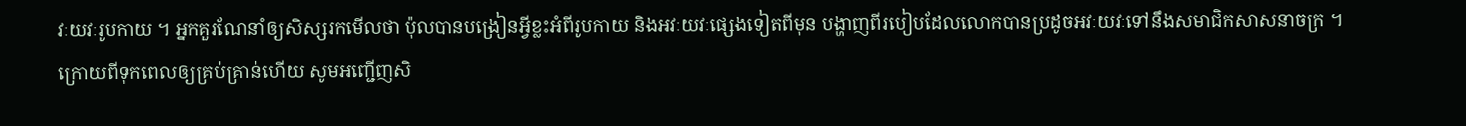វៈយវៈរូបកាយ ។ អ្នកគួរណែនាំឲ្យសិស្សរកមើលថា ប៉ុលបានបង្រៀនអ្វីខ្លះអំពីរូបកាយ និងអវៈយវៈផ្សេងទៀតពីមុន បង្ហាញពីរបៀបដែលលោកបានប្រដូចអវៈយវៈទៅនឹងសមាជិកសាសនាចក្រ ។ ក្រោយពីទុកពេលឲ្យគ្រប់គ្រាន់ហើយ សូមអញ្ជើញសិ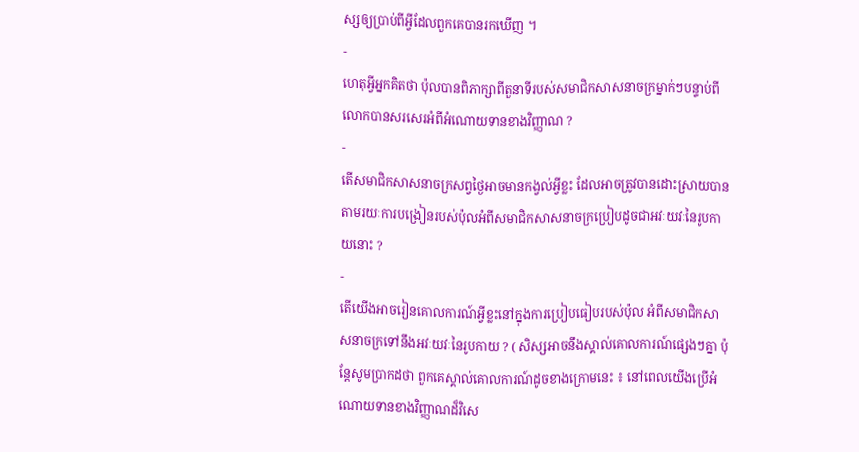ស្សឲ្យប្រាប់ពីអ្វីដែលពួកគេបានរកឃើញ ។
-
ហេតុអ្វីអ្នកគិតថា ប៉ុលបានពិភាក្សាពីតួនាទីរបស់សមាជិកសាសនាចក្រម្នាក់ៗបន្ទាប់ពីលោកបានសរសេរអំពីអំណោយទានខាងវិញ្ញាណ ?
-
តើសមាជិកសាសនាចក្រសព្វថ្ងៃអាចមានកង្វល់អ្វីខ្លះ ដែលអាចត្រូវបានដោះស្រាយបានតាមរយៈការបង្រៀនរបស់ប៉ុលអំពីសមាជិកសាសនាចក្រប្រៀបដូចជាអវៈយវៈនៃរូបកាយនោះ ?
-
តើយើងអាចរៀនគោលការណ៍អ្វីខ្លះនៅក្នុងការប្រៀបធៀបរបស់ប៉ុល អំពីសមាជិកសាសនាចក្រទៅនឹងអវៈយវៈនៃរូបកាយ ? ( សិស្សអាចនឹងស្គាល់គោលការណ៍ផ្សេងៗគ្នា ប៉ុន្តែសូមប្រាកដថា ពួកគេស្គាល់គោលការណ៍ដូចខាងក្រោមនេះ ៖ នៅពេលយើងប្រើអំណោយទានខាងវិញ្ញាណដ៏វិសេ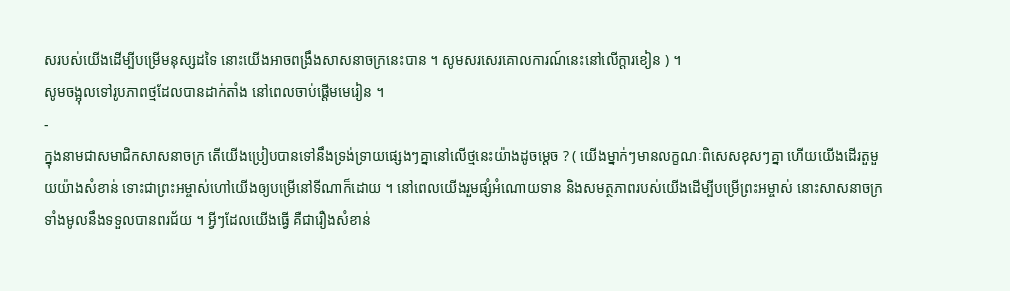សរបស់យើងដើម្បីបម្រើមនុស្សដទៃ នោះយើងអាចពង្រឹងសាសនាចក្រនេះបាន ។ សូមសរសេរគោលការណ៍នេះនៅលើក្ដារខៀន ) ។
សូមចង្អុលទៅរូបភាពថ្មដែលបានដាក់តាំង នៅពេលចាប់ផ្ដើមមេរៀន ។
-
ក្នុងនាមជាសមាជិកសាសនាចក្រ តើយើងប្រៀបបានទៅនឹងទ្រង់ទ្រាយផ្សេងៗគ្នានៅលើថ្មនេះយ៉ាងដូចម្ដេច ? ( យើងម្នាក់ៗមានលក្ខណៈពិសេសខុសៗគ្នា ហើយយើងដើរតួមួយយ៉ាងសំខាន់ ទោះជាព្រះអម្ចាស់ហៅយើងឲ្យបម្រើនៅទីណាក៏ដោយ ។ នៅពេលយើងរួមផ្សំអំណោយទាន និងសមត្ថភាពរបស់យើងដើម្បីបម្រើព្រះអម្ចាស់ នោះសាសនាចក្រទាំងមូលនឹងទទួលបានពរជ័យ ។ អ្វីៗដែលយើងធ្វើ គឺជារឿងសំខាន់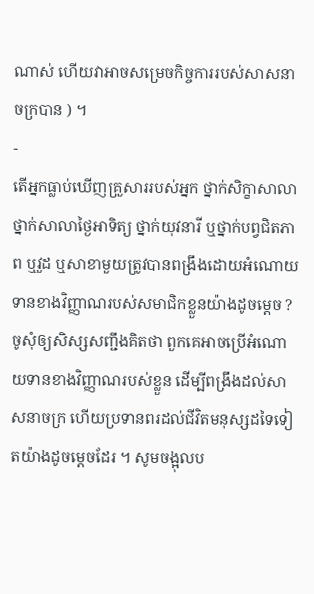ណាស់ ហើយវាអាចសម្រេចកិច្ចការរបស់សាសនាចក្របាន ) ។
-
តើអ្នកធ្លាប់ឃើញគ្រួសាររបស់អ្នក ថ្នាក់សិក្ខាសាលា ថ្នាក់សាលាថ្ងៃអាទិត្យ ថ្នាក់យុវនារី ឬថ្នាក់បព្វជិតភាព ឬវួដ ឬសាខាមួយត្រូវបានពង្រឹងដោយអំណោយទានខាងវិញ្ញាណរបស់សមាជិកខ្លួនយ៉ាងដូចម្ដេច ?
ចូសុំឲ្យសិស្សសញ្ជឹងគិតថា ពួកគេអាចប្រើអំណោយទានខាងវិញ្ញាណរបស់ខ្លួន ដើម្បីពង្រឹងដល់សាសនាចក្រ ហើយប្រទានពរដល់ជីវិតមនុស្សដទៃទៀតយ៉ាងដូចម្ដេចដែរ ។ សូមចង្អុលប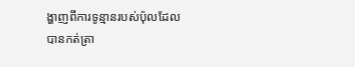ង្ហាញពីការទូន្មានរបស់ប៉ុលដែលបានកត់ត្រា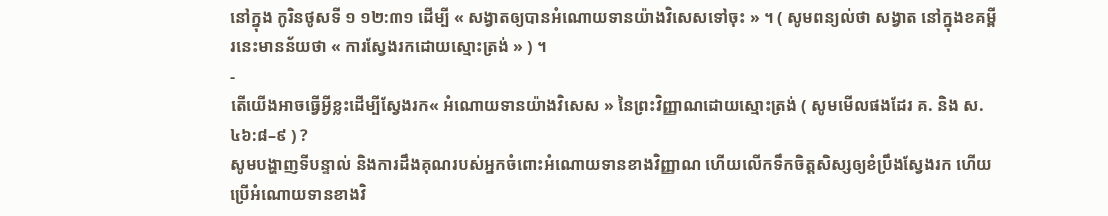នៅក្នុង កូរិនថូសទី ១ ១២:៣១ ដើម្បី « សង្វាតឲ្យបានអំណោយទានយ៉ាងវិសេសទៅចុះ » ។ ( សូមពន្យល់ថា សង្វាត នៅក្នុងខគម្ពីរនេះមានន័យថា « ការស្វែងរកដោយស្មោះត្រង់ » ) ។
-
តើយើងអាចធ្វើអ្វីខ្លះដើម្បីស្វែងរក« អំណោយទានយ៉ាងវិសេស » នៃព្រះវិញ្ញាណដោយស្មោះត្រង់ ( សូមមើលផងដែរ គ. និង ស. ៤៦:៨–៩ ) ?
សូមបង្ហាញទីបន្ទាល់ និងការដឹងគុណរបស់អ្នកចំពោះអំណោយទានខាងវិញ្ញាណ ហើយលើកទឹកចិត្តសិស្សឲ្យខំប្រឹងស្វែងរក ហើយប្រើអំណោយទានខាងវិ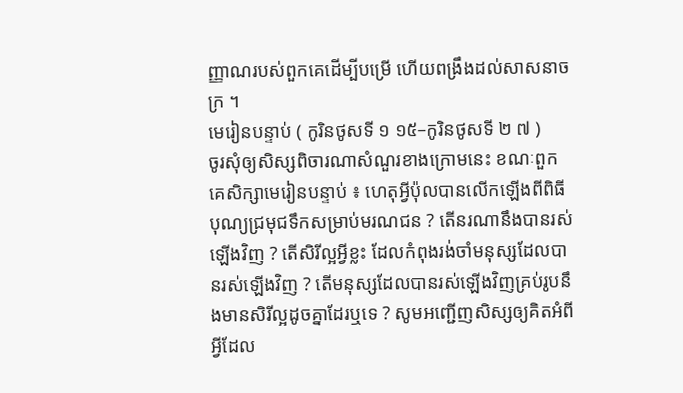ញ្ញាណរបស់ពួកគេដើម្បីបម្រើ ហើយពង្រឹងដល់សាសនាចក្រ ។
មេរៀនបន្ទាប់ ( កូរិនថូសទី ១ ១៥–កូរិនថូសទី ២ ៧ )
ចូរសុំឲ្យសិស្សពិចារណាសំណួរខាងក្រោមនេះ ខណៈពួកគេសិក្សាមេរៀនបន្ទាប់ ៖ ហេតុអ្វីប៉ុលបានលើកឡើងពីពិធីបុណ្យជ្រមុជទឹកសម្រាប់មរណជន ? តើនរណានឹងបានរស់ឡើងវិញ ? តើសិរីល្អអ្វីខ្លះ ដែលកំពុងរង់ចាំមនុស្សដែលបានរស់ឡើងវិញ ? តើមនុស្សដែលបានរស់ឡើងវិញគ្រប់រូបនឹងមានសិរីល្អដូចគ្នាដែរឬទេ ? សូមអញ្ជើញសិស្សឲ្យគិតអំពីអ្វីដែល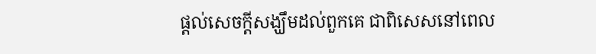ផ្ដល់សេចក្ដីសង្ឃឹមដល់ពួកគេ ជាពិសេសនៅពេល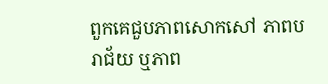ពួកគេជួបភាពសោកសៅ ភាពបរាជ័យ ឬភាព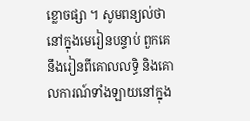ខ្លោចផ្សា ។ សូមពន្យល់ថា នៅក្នុងមេរៀនបន្ទាប់ ពួកគេនឹងរៀនពីគោលលទ្ធិ និងគោលការណ៍ទាំងឡាយនៅក្នុង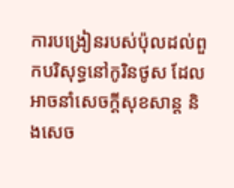ការបង្រៀនរបស់ប៉ុលដល់ពួកបរិសុទ្ធនៅកូរិនថូស ដែលអាចនាំសេចក្ដីសុខសាន្ត និងសេច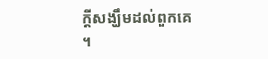ក្ដីសង្ឃឹមដល់ពួកគេ ។